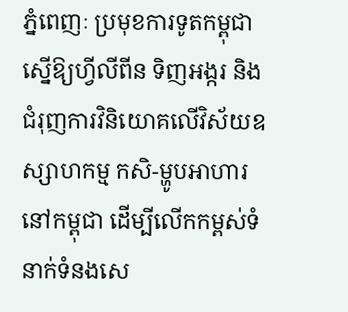ភ្នំពេញៈ ប្រមុខការទូតកម្ពុជាស្នើឱ្យហ្វីលីពីន ទិញអង្ករ និងជំរុញការវិនិយោគលើវិស័យឧស្សាហកម្ម កសិ-ម្ហូបអាហារ នៅកម្ពុជា ដើម្បីលើកកម្ពស់ទំនាក់ទំនងសេ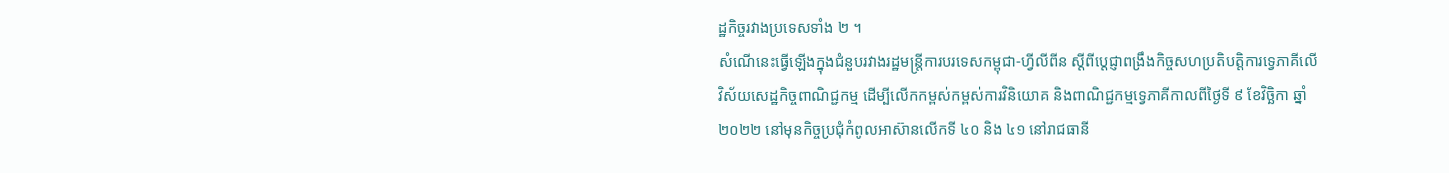ដ្ឋកិច្ចរវាងប្រទេសទាំង ២ ។
សំណើនេះធ្វើឡើងក្នុងជំនួបរវាងរដ្ឋមន្ត្រីការបរទេសកម្ពុជា-ហ្វីលីពីន ស្ដីពីប្តេជ្ញាពង្រឹងកិច្ចសហប្រតិបត្តិការទ្វេភាគីលើវិស័យសេដ្ឋកិច្ចពាណិជ្ជកម្ម ដើម្បីលើកកម្ពស់កម្ពស់ការវិនិយោគ និងពាណិជ្ជកម្មទ្វេភាគីកាលពីថ្ងៃទី ៩ ខែវិច្ឆិកា ឆ្នាំ ២០២២ នៅមុនកិច្ចប្រជុំកំពូលអាស៊ានលើកទី ៤០ និង ៤១ នៅរាជធានី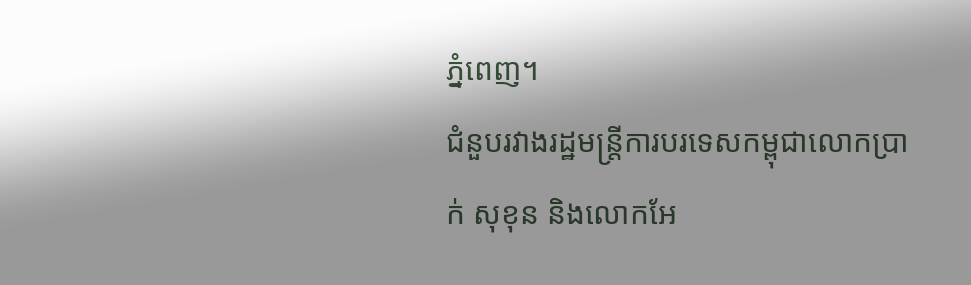ភ្នំពេញ។
ជំនួបរវាងរដ្ឋមន្ត្រីការបរទេសកម្ពុជាលោកប្រាក់ សុខុន និងលោកអែ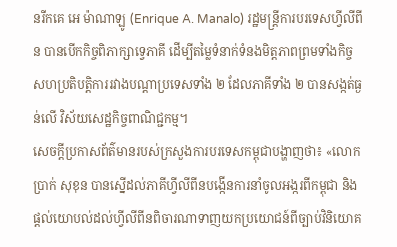នរីកគេ អេ ម៉ាណាឡូ (Enrique A. Manalo) រដ្ឋមន្ត្រីការបរទេសហ្វីលីពីន បានបើកកិច្ចពិភាក្សាទ្វេភាគី ដើម្បីតម្លៃទំនាក់ទំនងមិត្តភាពព្រមទាំងកិច្ចសហប្រតិបត្តិការរវាងបណ្តាប្រទេសទាំង ២ ដែលភាគីទាំង ២ បានសង្កត់ធ្ងន់លើ វិស័យសេដ្ឋកិច្ចពាណិជ្ជកម្ម។
សេចក្ដីប្រកាសព័ត៌មានរបស់ក្រសួងការបរទេសកម្ពុជាបង្ហាញថា៖ «លោកប្រាក់ សុខុន បានស្នើដល់ភាគីហ្វីលីពីនបង្កើនការនាំចូលអង្ករពីកម្ពុជា និងផ្តល់យោបល់ដល់ហ្វីលីពីនពិចារណាទាញយកប្រយោជន៍ពីច្បាប់វិនិយោគ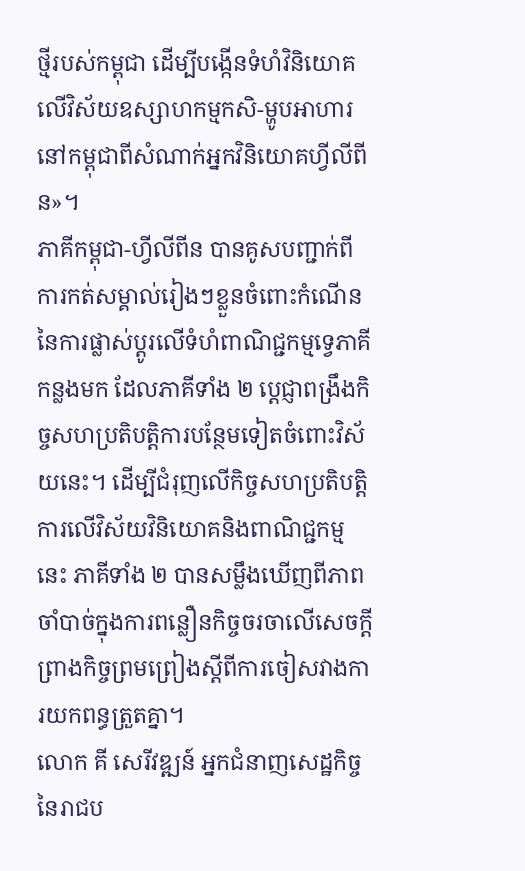ថ្មីរបស់កម្ពុជា ដើម្បីបង្កើនទំហំវិនិយោគលើវិស័យឧស្សាហកម្មកសិ-ម្ហូបអាហារនៅកម្ពុជាពីសំណាក់អ្នកវិនិយោគហ្វីលីពីន»។
ភាគីកម្ពុជា-ហ្វីលីពីន បានគូសបញ្ជាក់ពីការកត់សម្គាល់រៀងៗខ្លួនចំពោះកំណើននៃការផ្លាស់ប្តូរលើទំហំពាណិជ្ជកម្មទ្វេភាគីកន្លងមក ដែលភាគីទាំង ២ ប្តេជ្ញាពង្រឹងកិច្ចសហប្រតិបត្តិការបន្ថែមទៀតចំពោះវិស័យនេះ។ ដើម្បីជំរុញលើកិច្ចសហប្រតិបត្តិការលើវិស័យវិនិយោគនិងពាណិជ្ជកម្មនេះ ភាគីទាំង ២ បានសម្លឹងឃើញពីភាពចាំបាច់ក្នុងការពន្លឿនកិច្ចចរចាលើសេចក្តីព្រាងកិច្ចព្រមព្រៀងស្តីពីការចៀសវាងការយកពន្ធត្រួតគ្នា។
លោក គី សេរីវឌ្ឍន៍ អ្នកជំនាញសេដ្ឋកិច្ចនៃរាជប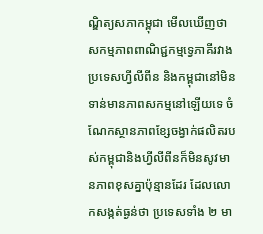ណ្ឌិត្យសភាកម្ពុជា មើលឃើញថា សកម្មភាពពាណិជ្ជកម្មទ្វេភាគីរវាងប្រទេសហ្វីលីពីន និងកម្ពុជានៅមិនទាន់មានភាពសកម្មនៅឡើយទេ ចំណែកស្ថានភាពខ្សែចង្វាក់ផលិតរបស់កម្ពុជានិងហ្វីលីពីនក៏មិនសូវមានភាពខុសគ្នាប៉ុន្មានដែរ ដែលលោកសង្កត់ធ្ងន់ថា ប្រទេសទាំង ២ មា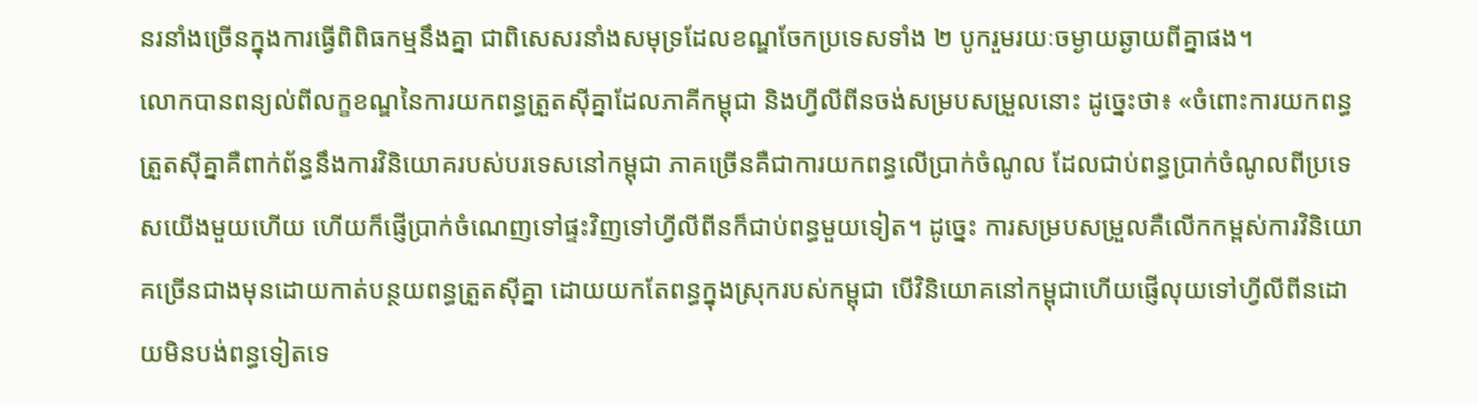នរនាំងច្រើនក្នុងការធ្វើពិពិធកម្មនឹងគ្នា ជាពិសេសរនាំងសមុទ្រដែលខណ្ឌចែកប្រទេសទាំង ២ បូករួមរយៈចម្ងាយឆ្ងាយពីគ្នាផង។
លោកបានពន្យល់ពីលក្ខខណ្ឌនៃការយកពន្ធត្រួតស៊ីគ្នាដែលភាគីកម្ពុជា និងហ្វីលីពីនចង់សម្របសម្រួលនោះ ដូច្នេះថា៖ «ចំពោះការយកពន្ធត្រួតស៊ីគ្នាគឺពាក់ព័ន្ធនឹងការវិនិយោគរបស់បរទេសនៅកម្ពុជា ភាគច្រើនគឺជាការយកពន្ធលើប្រាក់ចំណូល ដែលជាប់ពន្ធប្រាក់ចំណូលពីប្រទេសយើងមួយហើយ ហើយក៏ផ្ញើប្រាក់ចំណេញទៅផ្ទះវិញទៅហ្វីលីពីនក៏ជាប់ពន្ធមួយទៀត។ ដូច្នេះ ការសម្របសម្រួលគឺលើកកម្ពស់ការវិនិយោគច្រើនជាងមុនដោយកាត់បន្ថយពន្ធត្រួតស៊ីគ្នា ដោយយកតែពន្ធក្នុងស្រុករបស់កម្ពុជា បើវិនិយោគនៅកម្ពុជាហើយផ្ញើលុយទៅហ្វីលីពីនដោយមិនបង់ពន្ធទៀតទេ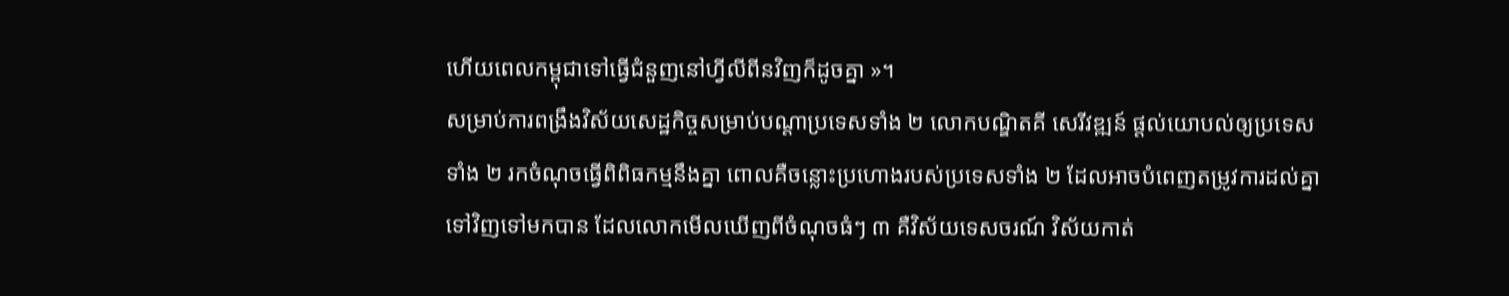ហើយពេលកម្ពុជាទៅធ្វើជំនួញនៅហ្វីលីពីនវិញក៏ដូចគ្នា »។
សម្រាប់ការពង្រឹងវិស័យសេដ្ឋកិច្ចសម្រាប់បណ្តាប្រទេសទាំង ២ លោកបណ្ឌិតគី សេរីវឌ្ឍន៍ ផ្តល់យោបល់ឲ្យប្រទេសទាំង ២ រកចំណុចធ្វើពិពិធកម្មនឹងគ្នា ពោលគឺចន្លោះប្រហោងរបស់ប្រទេសទាំង ២ ដែលអាចបំពេញតម្រូវការដល់គ្នាទៅវិញទៅមកបាន ដែលលោកមើលឃើញពីចំណុចធំៗ ៣ គឺវិស័យទេសចរណ៍ វិស័យកាត់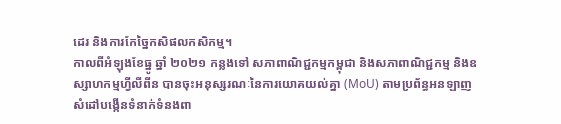ដេរ និងការកែច្នៃកសិផលកសិកម្ម។
កាលពីអំឡុងខែធ្នូ ឆ្នាំ ២០២១ កន្លងទៅ សភាពាណិជ្ជកម្មកម្ពុជា និងសភាពាណិជ្ជកម្ម និងឧស្សាហកម្មហ្វីលីពីន បានចុះអនុស្សរណៈនៃការយោគយល់គ្នា (MoU) តាមប្រព័ន្ធអនឡាញសំដៅបង្កើនទំនាក់ទំនងពា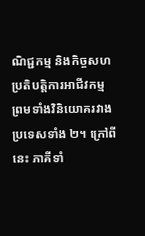ណិជ្ជកម្ម និងកិច្ចសហប្រតិបត្តិការអាជីវកម្ម ព្រមទាំងវិនិយោគរវាងប្រទេសទាំង ២។ ក្រៅពីនេះ ភាគីទាំ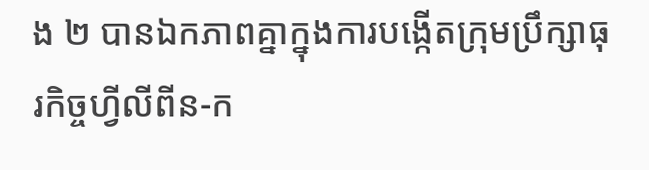ង ២ បានឯកភាពគ្នាក្នុងការបង្កើតក្រុមប្រឹក្សាធុរកិច្ចហ្វីលីពីន-ក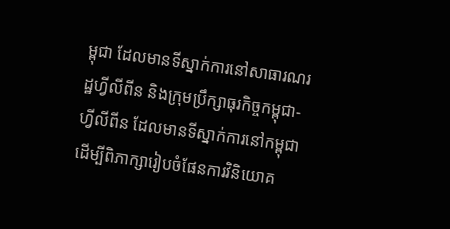ម្ពុជា ដែលមានទីស្នាក់ការនៅសាធារណរដ្ឋហ្វីលីពីន និងក្រុមប្រឹក្សាធុរកិច្ចកម្ពុជា-ហ្វីលីពីន ដែលមានទីស្នាក់ការនៅកម្ពុជា ដើម្បីពិភាក្សារៀបចំផែនការវិនិយោគ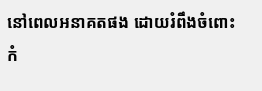នៅពេលអនាគតផង ដោយរំពឹងចំពោះកំ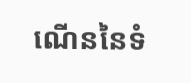ណើននៃទំ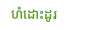ហំដោះដូរ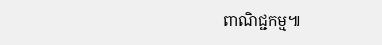ពាណិជ្ជកម្ម៕